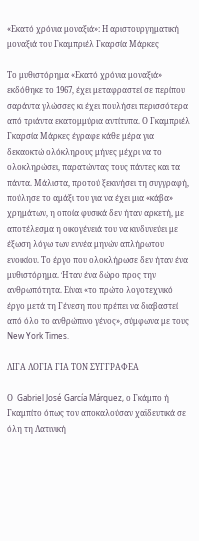«Εκατό χρόνια μοναξιά»: Η αριστουργηματική μοναξιά του Γκαμπριέλ Γκαρσία Μάρκες

Το μυθιστόρημα «Εκατό χρόνια μοναξιά» εκδόθηκε το 1967, έχει μεταφραστεί σε περίπου σαράντα γλώσσες κι έχει πουλήσει περισσότερα από τριάντα εκατομμύρια αντίτυπα. Ο Γκαμπριέλ Γκαρσία Μάρκες έγραφε κάθε μέρα για δεκαοκτώ ολόκληρους μήνες μέχρι να το ολοκληρώσει, παρατώντας τους πάντες και τα πάντα. Μάλιστα, προτού ξεκινήσει τη συγγραφή, πούλησε το αμάξι του για να έχει μια «κάβα» χρημάτων, η οποία φυσικά δεν ήταν αρκετή, με αποτέλεσμα η οικογένειά του να κινδυνεύει με έξωση λόγω των εννέα μηνών απλήρωτου ενοικίου. Το έργο που ολοκλήρωσε δεν ήταν ένα μυθιστόρημα. Ήταν ένα δώρο προς την ανθρωπότητα. Είναι «το πρώτο λογοτεχνικό έργο μετά τη Γένεση που πρέπει να διαβαστεί από όλο το ανθρώπινο γένος», σύμφωνα με τους New York Times.

ΛΙΓΑ ΛΟΓΙΑ ΓΙΑ ΤΟΝ ΣΥΓΓΡΑΦΕΑ

Ο  Gabriel José García Márquez, ο Γκάμπο ή Γκαμπίτο όπως τον αποκαλούσαν χαϊδευτικά σε όλη τη Λατινική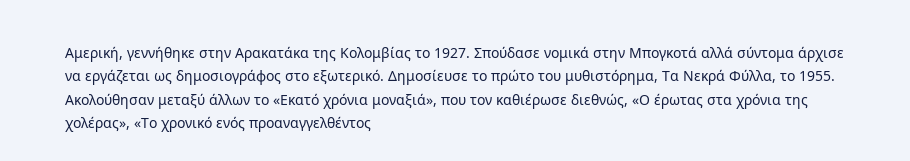Αμερική, γεννήθηκε στην Αρακατάκα της Κολομβίας το 1927. Σπούδασε νομικά στην Μπογκοτά αλλά σύντομα άρχισε να εργάζεται ως δημοσιογράφος στο εξωτερικό. Δημοσίευσε το πρώτο του μυθιστόρημα, Τα Νεκρά Φύλλα, το 1955. Ακολούθησαν μεταξύ άλλων το «Εκατό χρόνια μοναξιά», που τον καθιέρωσε διεθνώς, «Ο έρωτας στα χρόνια της χολέρας», «Το χρονικό ενός προαναγγελθέντος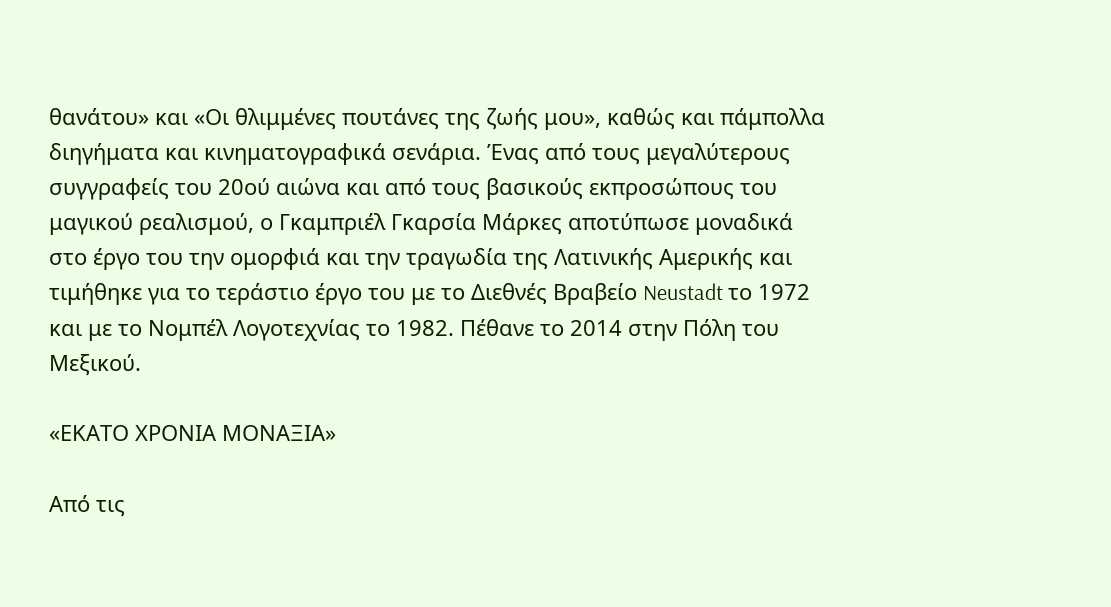θανάτου» και «Οι θλιμμένες πουτάνες της ζωής μου», καθώς και πάμπολλα διηγήματα και κινηματογραφικά σενάρια. Ένας από τους μεγαλύτερους συγγραφείς του 20ού αιώνα και από τους βασικούς εκπροσώπους του μαγικού ρεαλισμού, ο Γκαμπριέλ Γκαρσία Μάρκες αποτύπωσε μοναδικά στο έργο του την ομορφιά και την τραγωδία της Λατινικής Αμερικής και τιμήθηκε για το τεράστιο έργο του με το Διεθνές Βραβείο Neustadt το 1972 και με το Νομπέλ Λογοτεχνίας το 1982. Πέθανε το 2014 στην Πόλη του Μεξικού.

«ΕΚΑΤΟ ΧΡΟΝΙΑ ΜΟΝΑΞΙΑ»

Από τις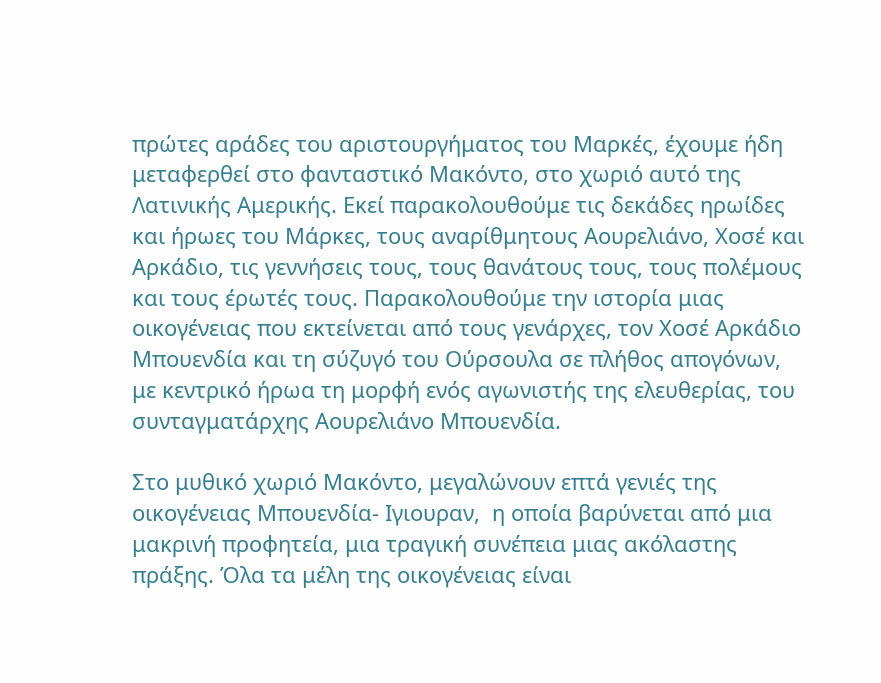πρώτες αράδες του αριστουργήματος του Μαρκές, έχουμε ήδη μεταφερθεί στο φανταστικό Μακόντο, στο χωριό αυτό της Λατινικής Αμερικής. Εκεί παρακολουθούμε τις δεκάδες ηρωίδες και ήρωες του Μάρκες, τους αναρίθμητους Αουρελιάνο, Χοσέ και Αρκάδιο, τις γεννήσεις τους, τους θανάτους τους, τους πολέμους και τους έρωτές τους. Παρακολουθούμε την ιστορία μιας οικογένειας που εκτείνεται από τους γενάρχες, τον Χοσέ Αρκάδιο Μπουενδία και τη σύζυγό του Ούρσουλα σε πλήθος απογόνων, με κεντρικό ήρωα τη μορφή ενός αγωνιστής της ελευθερίας, του συνταγματάρχης Αουρελιάνο Μπουενδία.

Στο μυθικό χωριό Μακόντο, μεγαλώνουν επτά γενιές της οικογένειας Μπουενδία- Ιγιουραν,  η οποία βαρύνεται από μια μακρινή προφητεία, μια τραγική συνέπεια μιας ακόλαστης πράξης. Όλα τα μέλη της οικογένειας είναι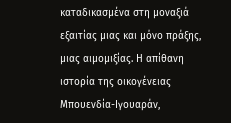καταδικασμένα στη μοναξιά εξαιτίας μιας και μόνο πράξης, μιας αιμομιξίας. Η απίθανη ιστορία της οικογένειας Μπουενδία-Ιγουαράν,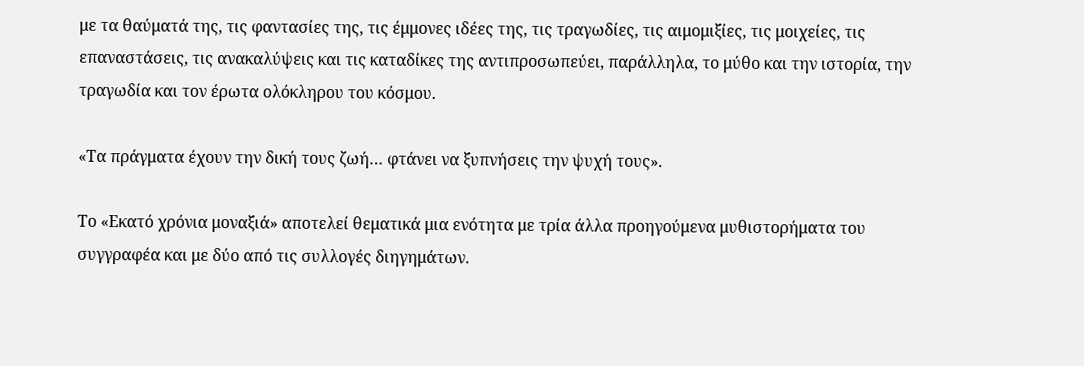με τα θαύματά της, τις φαντασίες της, τις έμμονες ιδέες της, τις τραγωδίες, τις αιμομιξίες, τις μοιχείες, τις επαναστάσεις, τις ανακαλύψεις και τις καταδίκες της αντιπροσωπεύει, παράλληλα, το μύθο και την ιστορία, την τραγωδία και τον έρωτα ολόκληρου του κόσμου.

«Τα πράγματα έχουν την δική τους ζωή… φτάνει να ξυπνήσεις την ψυχή τους».

Το «Εκατό χρόνια μοναξιά» αποτελεί θεματικά μια ενότητα με τρία άλλα προηγούμενα μυθιστορήματα του συγγραφέα και με δύο από τις συλλογές διηγημάτων.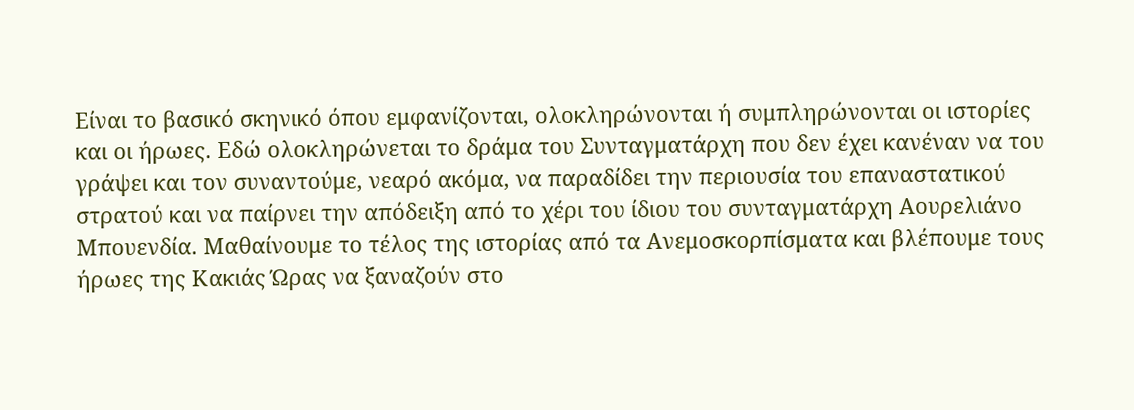Είναι το βασικό σκηνικό όπου εμφανίζονται, ολοκληρώνονται ή συμπληρώνονται οι ιστορίες και οι ήρωες. Εδώ ολοκληρώνεται το δράμα του Συνταγματάρχη που δεν έχει κανέναν να του γράψει και τον συναντούμε, νεαρό ακόμα, να παραδίδει την περιουσία του επαναστατικού στρατού και να παίρνει την απόδειξη από το χέρι του ίδιου του συνταγματάρχη Αουρελιάνο Μπουενδία. Μαθαίνουμε το τέλος της ιστορίας από τα Ανεμοσκορπίσματα και βλέπουμε τους ήρωες της Κακιάς Ώρας να ξαναζούν στο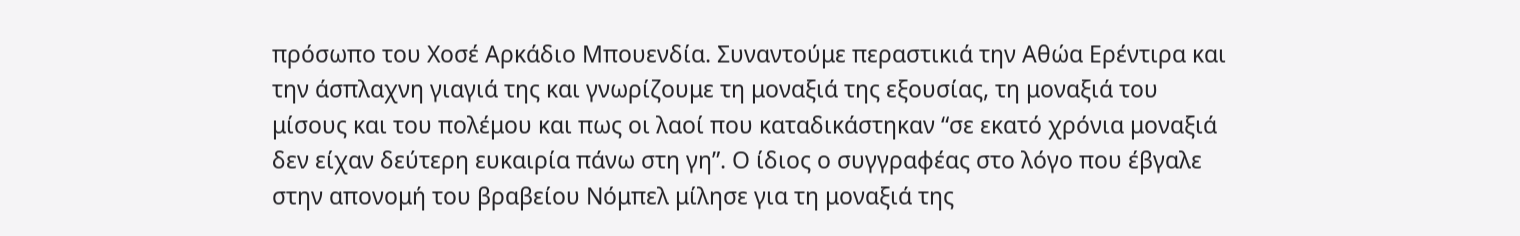πρόσωπο του Χοσέ Αρκάδιο Μπουενδία. Συναντούμε περαστικιά την Αθώα Ερέντιρα και την άσπλαχνη γιαγιά της και γνωρίζουμε τη μοναξιά της εξουσίας, τη μοναξιά του μίσους και του πολέμου και πως οι λαοί που καταδικάστηκαν “σε εκατό χρόνια μοναξιά δεν είχαν δεύτερη ευκαιρία πάνω στη γη”. Ο ίδιος ο συγγραφέας στο λόγο που έβγαλε στην απονομή του βραβείου Νόμπελ μίλησε για τη μοναξιά της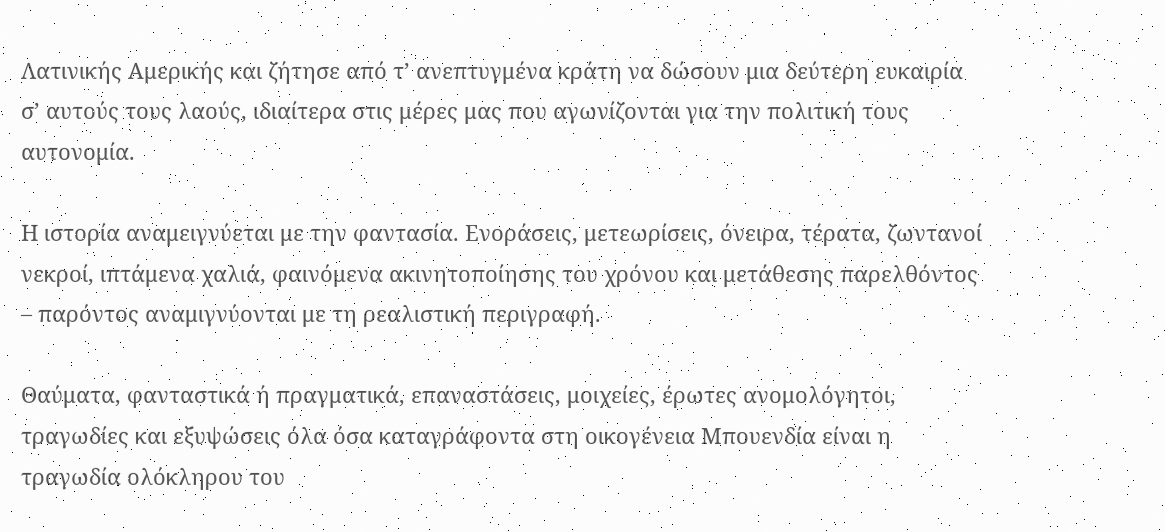Λατινικής Αμερικής και ζήτησε από τ’ ανεπτυγμένα κράτη να δώσουν μια δεύτερη ευκαιρία σ’ αυτούς τους λαούς, ιδιαίτερα στις μέρες μας που αγωνίζονται για την πολιτική τους αυτονομία.

Η ιστορία αναμειγνύεται με την φαντασία. Ενοράσεις, μετεωρίσεις, όνειρα, τέρατα, ζωντανοί νεκροί, ιπτάμενα χαλιά, φαινόμενα ακινητοποίησης του χρόνου και μετάθεσης παρελθόντος – παρόντος αναμιγνύονται με τη ρεαλιστική περιγραφή.

Θαύματα, φανταστικά ή πραγματικά, επαναστάσεις, μοιχείες, έρωτες ανομολόγητοι, τραγωδίες και εξυψώσεις όλα όσα καταγράφοντα στη οικογένεια Μπουενδία είναι η τραγωδία ολόκληρου του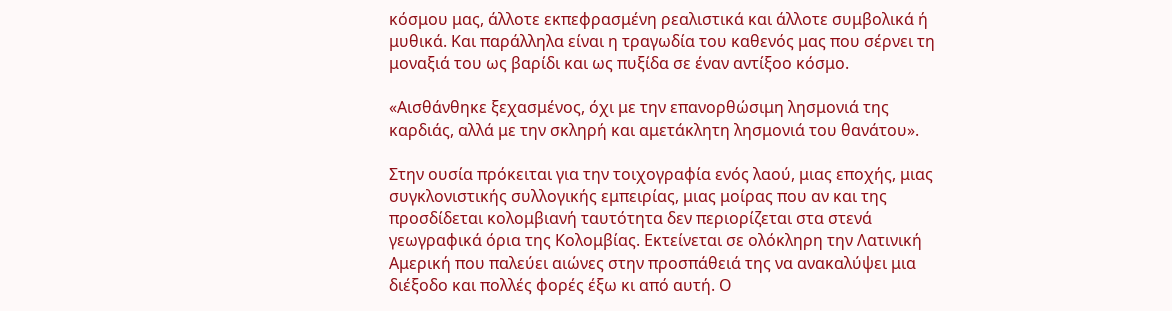κόσμου μας, άλλοτε εκπεφρασμένη ρεαλιστικά και άλλοτε συμβολικά ή μυθικά. Και παράλληλα είναι η τραγωδία του καθενός μας που σέρνει τη μοναξιά του ως βαρίδι και ως πυξίδα σε έναν αντίξοο κόσμο.

«Αισθάνθηκε ξεχασμένος, όχι με την επανορθώσιμη λησμονιά της καρδιάς, αλλά με την σκληρή και αμετάκλητη λησμονιά του θανάτου».

Στην ουσία πρόκειται για την τοιχογραφία ενός λαού, μιας εποχής, μιας συγκλονιστικής συλλογικής εμπειρίας, μιας μοίρας που αν και της προσδίδεται κολομβιανή ταυτότητα δεν περιορίζεται στα στενά γεωγραφικά όρια της Κολομβίας. Εκτείνεται σε ολόκληρη την Λατινική Αμερική που παλεύει αιώνες στην προσπάθειά της να ανακαλύψει μια διέξοδο και πολλές φορές έξω κι από αυτή. Ο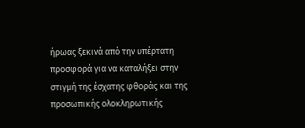ήρωας ξεκινά από την υπέρτατη προσφορά για να καταλήξει στην στιγμή της έσχατης φθοράς και της προσωπικής ολοκληρωτικής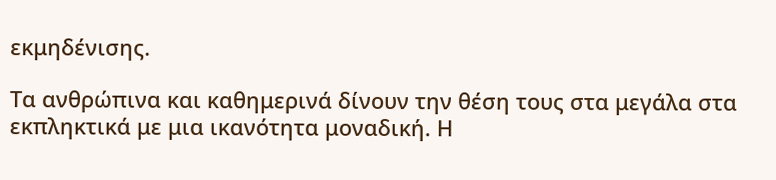εκμηδένισης.

Τα ανθρώπινα και καθημερινά δίνουν την θέση τους στα μεγάλα στα εκπληκτικά με μια ικανότητα μοναδική. Η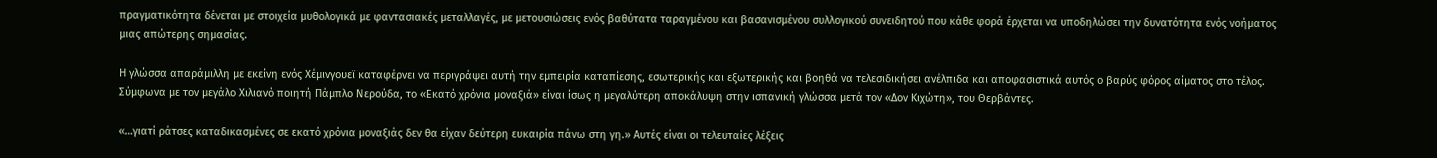πραγματικότητα δένεται με στοιχεία μυθολογικά με φαντασιακές μεταλλαγές, με μετουσιώσεις ενός βαθύτατα ταραγμένου και βασανισμένου συλλογικού συνειδητού που κάθε φορά έρχεται να υποδηλώσει την δυνατότητα ενός νοήματος μιας απώτερης σημασίας.

Η γλώσσα απαράμιλλη με εκείνη ενός Χέμινγουεϊ καταφέρνει να περιγράψει αυτή την εμπειρία καταπίεσης, εσωτερικής και εξωτερικής και βοηθά να τελεσιδικήσει ανέλπιδα και αποφασιστικά αυτός ο βαρύς φόρος αίματος στο τέλος. Σύμφωνα με τον μεγάλο Χιλιανό ποιητή Πάμπλο Νερούδα, το «Εκατό χρόνια μοναξιά» είναι ίσως η μεγαλύτερη αποκάλυψη στην ισπανική γλώσσα μετά τον «Δον Κιχώτη», του Θερβάντες.

«…γιατί ράτσες καταδικασμένες σε εκατό χρόνια μοναξιάς δεν θα είχαν δεύτερη ευκαιρία πάνω στη γη.» Αυτές είναι οι τελευταίες λέξεις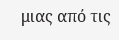μιας από τις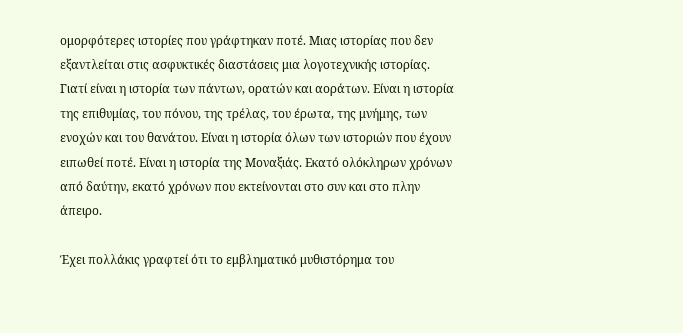ομορφότερες ιστορίες που γράφτηκαν ποτέ. Μιας ιστορίας που δεν εξαντλείται στις ασφυκτικές διαστάσεις μια λογοτεχνικής ιστορίας. Γιατί είναι η ιστορία των πάντων, ορατών και αοράτων. Είναι η ιστορία της επιθυμίας, του πόνου, της τρέλας, του έρωτα, της μνήμης, των ενοχών και του θανάτου. Είναι η ιστορία όλων των ιστοριών που έχουν ειπωθεί ποτέ. Είναι η ιστορία της Μοναξιάς. Εκατό ολόκληρων χρόνων από δαύτην, εκατό χρόνων που εκτείνονται στο συν και στο πλην άπειρο.

Έχει πολλάκις γραφτεί ότι το εμβληματικό μυθιστόρημα του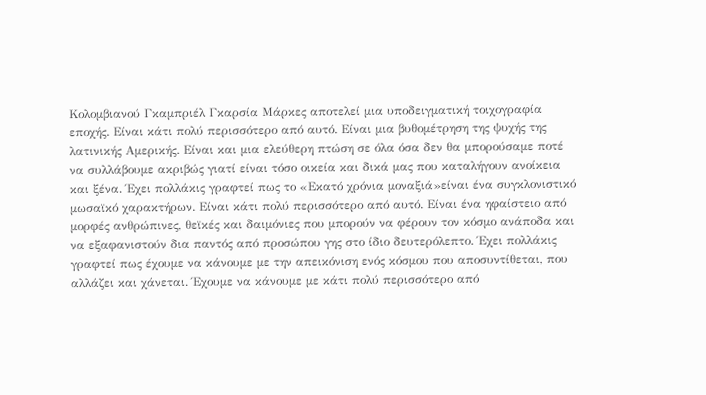Κολομβιανού Γκαμπριέλ Γκαρσία Μάρκες αποτελεί μια υποδειγματική τοιχογραφία εποχής. Είναι κάτι πολύ περισσότερο από αυτό. Είναι μια βυθομέτρηση της ψυχής της λατινικής Αμερικής. Είναι και μια ελεύθερη πτώση σε όλα όσα δεν θα μπορούσαμε ποτέ να συλλάβουμε ακριβώς γιατί είναι τόσο οικεία και δικά μας που καταλήγουν ανοίκεια και ξένα. Έχει πολλάκις γραφτεί πως το «Εκατό χρόνια μοναξιά»είναι ένα συγκλονιστικό μωσαϊκό χαρακτήρων. Είναι κάτι πολύ περισσότερο από αυτό. Είναι ένα ηφαίστειο από μορφές ανθρώπινες, θεϊκές και δαιμόνιες που μπορούν να φέρουν τον κόσμο ανάποδα και να εξαφανιστούν δια παντός από προσώπου γης στο ίδιο δευτερόλεπτο. Έχει πολλάκις γραφτεί πως έχουμε να κάνουμε με την απεικόνιση ενός κόσμου που αποσυντίθεται, που αλλάζει και χάνεται. Έχουμε να κάνουμε με κάτι πολύ περισσότερο από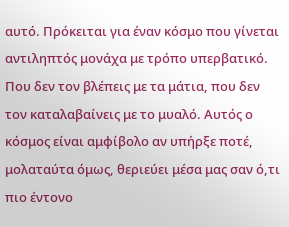αυτό. Πρόκειται για έναν κόσμο που γίνεται αντιληπτός μονάχα με τρόπο υπερβατικό. Που δεν τον βλέπεις με τα μάτια, που δεν τον καταλαβαίνεις με το μυαλό. Αυτός ο κόσμος είναι αμφίβολο αν υπήρξε ποτέ, μολαταύτα όμως, θεριεύει μέσα μας σαν ό,τι πιο έντονο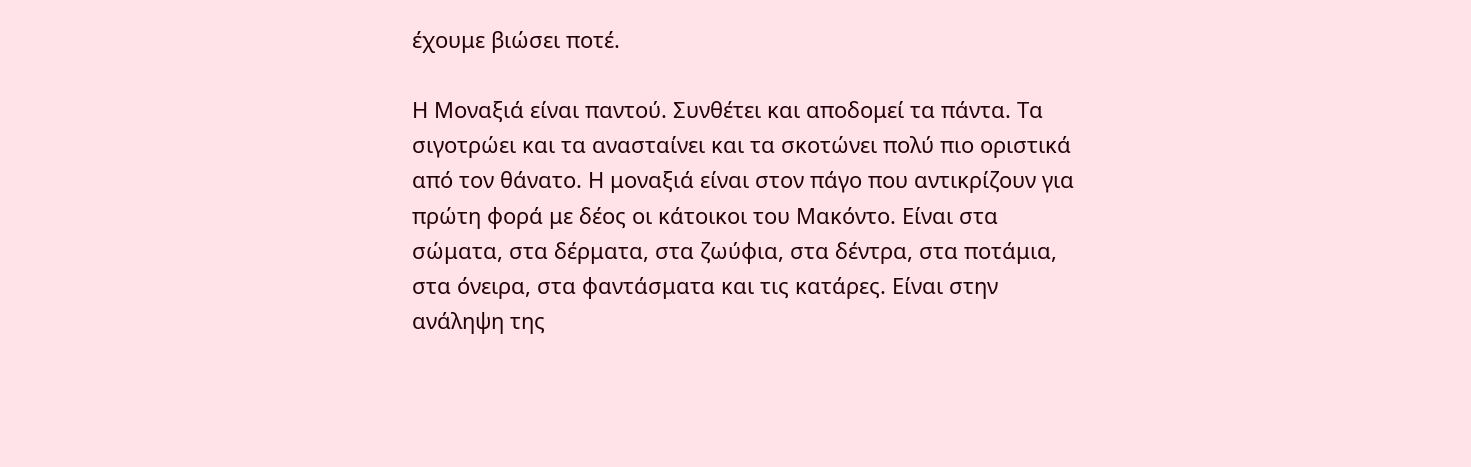έχουμε βιώσει ποτέ.

Η Μοναξιά είναι παντού. Συνθέτει και αποδομεί τα πάντα. Τα σιγοτρώει και τα ανασταίνει και τα σκοτώνει πολύ πιο οριστικά από τον θάνατο. Η μοναξιά είναι στον πάγο που αντικρίζουν για πρώτη φορά με δέος οι κάτοικοι του Μακόντο. Είναι στα σώματα, στα δέρματα, στα ζωύφια, στα δέντρα, στα ποτάμια, στα όνειρα, στα φαντάσματα και τις κατάρες. Είναι στην ανάληψη της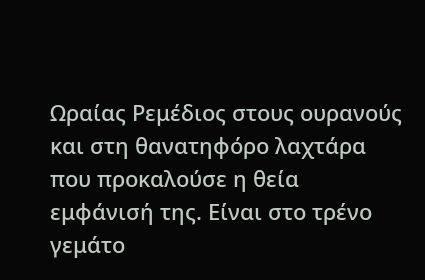Ωραίας Ρεμέδιος στους ουρανούς και στη θανατηφόρο λαχτάρα που προκαλούσε η θεία εμφάνισή της. Είναι στο τρένο γεμάτο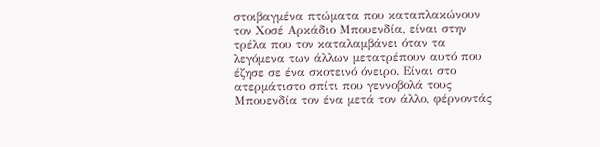στοιβαγμένα πτώματα που καταπλακώνουν τον Χοσέ Αρκάδιο Μπουενδία, είναι στην τρέλα που τον καταλαμβάνει όταν τα λεγόμενα των άλλων μετατρέπουν αυτό που έζησε σε ένα σκοτεινό όνειρο. Είναι στο ατερμάτιστο σπίτι που γεννοβολά τους Μπουενδία τον ένα μετά τον άλλο, φέρνοντάς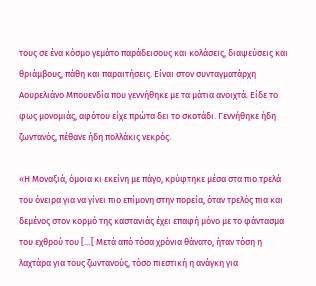τους σε ένα κόσμο γεμάτο παράδεισους και κολάσεις, διαψεύσεις και θριάμβους, πάθη και παραιτήσεις. Είναι στον συνταγματάρχη Αουρελιάνο Μπουενδία που γεννήθηκε με τα μάτια ανοιχτά. Είδε το φως μονομιάς, αφότου είχε πρώτα δει το σκοτάδι. Γεννήθηκε ήδη ζωντανός, πέθανε ήδη πολλάκις νεκρός.

«Η Μοναξιά, όμοια κι εκείνη με πάγο, κρύφτηκε μέσα στα πιο τρελά του όνειρα για να γίνει πιο επίμονη στην πορεία, όταν τρελός πια και δεμένος στον κορμό της καστανιάς έχει επαφή μόνο με το φάντασμα του εχθρού του […[ Μετά από τόσα χρόνια θάνατο, ήταν τόση η λαχτάρα για τους ζωντανούς, τόσο πιεστική η ανάγκη για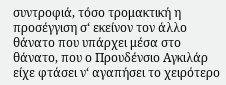συντροφιά, τόσο τρομακτική η προσέγγιση σ‘ εκείνον τον άλλο θάνατο που υπάρχει μέσα στο θάνατο, που ο Προυδένσιο Αγκιλάρ είχε φτάσει ν‘ αγαπήσει το χειρότερο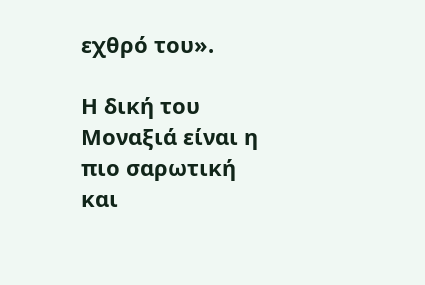εχθρό του».

Η δική του Μοναξιά είναι η πιο σαρωτική και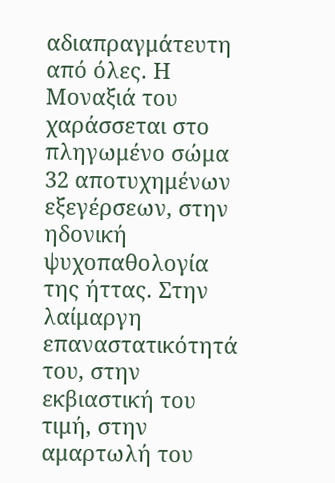αδιαπραγμάτευτη από όλες. Η Μοναξιά του χαράσσεται στο πληγωμένο σώμα 32 αποτυχημένων εξεγέρσεων, στην ηδονική ψυχοπαθολογία της ήττας. Στην λαίμαργη επαναστατικότητά του, στην εκβιαστική του τιμή, στην αμαρτωλή του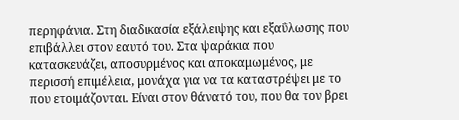περηφάνια. Στη διαδικασία εξάλειψης και εξαΰλωσης που επιβάλλει στον εαυτό του. Στα ψαράκια που κατασκευάζει, αποσυρμένος και αποκαμωμένος, με περισσή επιμέλεια, μονάχα για να τα καταστρέψει με το που ετοιμάζονται. Είναι στον θάνατό του, που θα τον βρει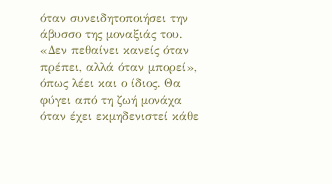όταν συνειδητοποιήσει την άβυσσο της μοναξιάς του. «Δεν πεθαίνει κανείς όταν πρέπει, αλλά όταν μπορεί», όπως λέει και ο ίδιος. Θα φύγει από τη ζωή μονάχα όταν έχει εκμηδενιστεί κάθε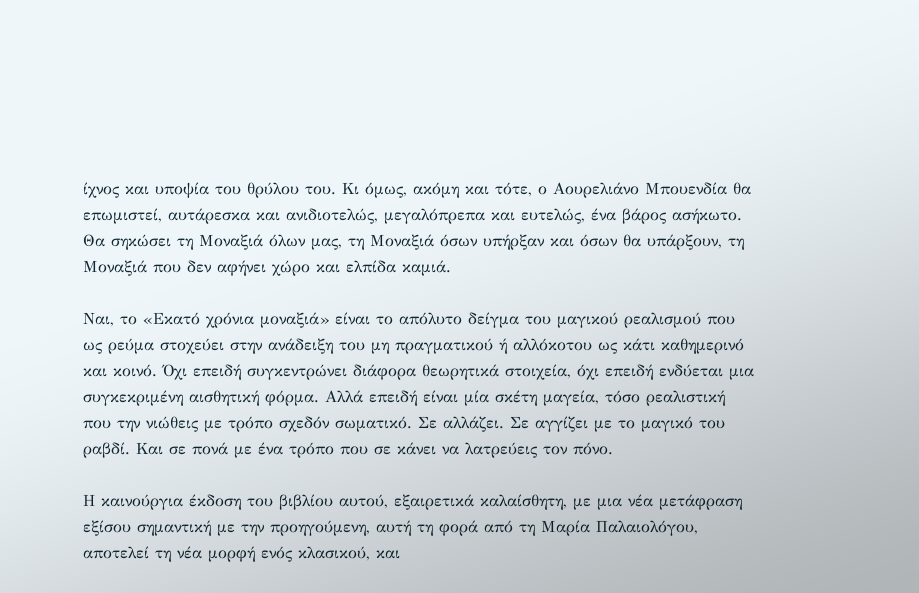ίχνος και υποψία του θρύλου του. Κι όμως, ακόμη και τότε, ο Αουρελιάνο Μπουενδία θα επωμιστεί, αυτάρεσκα και ανιδιοτελώς, μεγαλόπρεπα και ευτελώς, ένα βάρος ασήκωτο. Θα σηκώσει τη Μοναξιά όλων μας, τη Μοναξιά όσων υπήρξαν και όσων θα υπάρξουν, τη Μοναξιά που δεν αφήνει χώρο και ελπίδα καμιά.

Ναι, το «Εκατό χρόνια μοναξιά» είναι το απόλυτο δείγμα του μαγικού ρεαλισμού που ως ρεύμα στοχεύει στην ανάδειξη του μη πραγματικού ή αλλόκοτου ως κάτι καθημερινό και κοινό. Όχι επειδή συγκεντρώνει διάφορα θεωρητικά στοιχεία, όχι επειδή ενδύεται μια συγκεκριμένη αισθητική φόρμα. Αλλά επειδή είναι μία σκέτη μαγεία, τόσο ρεαλιστική που την νιώθεις με τρόπο σχεδόν σωματικό. Σε αλλάζει. Σε αγγίζει με το μαγικό του ραβδί. Και σε πονά με ένα τρόπο που σε κάνει να λατρεύεις τον πόνο.

Η καινούργια έκδοση του βιβλίου αυτού, εξαιρετικά καλαίσθητη, με μια νέα μετάφραση εξίσου σημαντική με την προηγούμενη, αυτή τη φορά από τη Μαρία Παλαιολόγου, αποτελεί τη νέα μορφή ενός κλασικού, και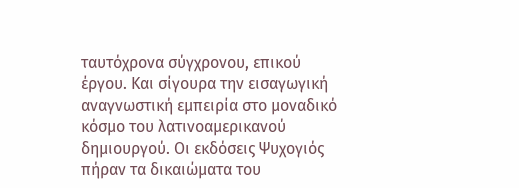ταυτόχρονα σύγχρονου, επικού έργου. Και σίγουρα την εισαγωγική αναγνωστική εμπειρία στο μοναδικό κόσμο του λατινοαμερικανού δημιουργού. Οι εκδόσεις Ψυχογιός πήραν τα δικαιώματα του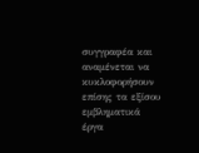συγγραφέα και αναμένεται να κυκλοφορήσουν επίσης τα εξίσου εμβληματικά έργα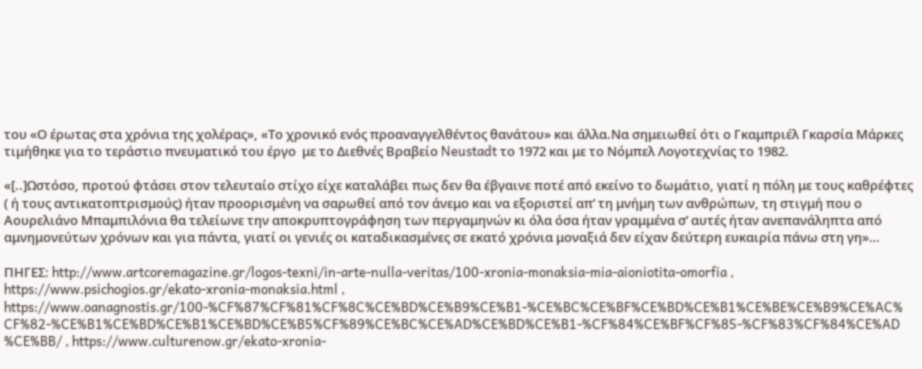του «Ο έρωτας στα χρόνια της χολέρας», «Το χρονικό ενός προαναγγελθέντος θανάτου» και άλλα.Να σημειωθεί ότι ο Γκαμπριέλ Γκαρσία Μάρκες τιμήθηκε για το τεράστιο πνευματικό του έργο  με το Διεθνές Βραβείο Neustadt το 1972 και με το Νόμπελ Λογοτεχνίας το 1982.

«[..]Ωστόσο, προτού φτάσει στον τελευταίο στίχο είχε καταλάβει πως δεν θα έβγαινε ποτέ από εκείνο το δωμάτιο, γιατί η πόλη με τους καθρέφτες ( ή τους αντικατοπτρισμούς) ήταν προορισμένη να σαρωθεί από τον άνεμο και να εξοριστεί απ’ τη μνήμη των ανθρώπων, τη στιγμή που ο Αουρελιάνο Μπαμπιλόνια θα τελείωνε την αποκρυπτογράφηση των περγαμηνών κι όλα όσα ήταν γραμμένα σ’ αυτές ήταν ανεπανάληπτα από αμνημονεύτων χρόνων και για πάντα, γιατί οι γενιές οι καταδικασμένες σε εκατό χρόνια μοναξιά δεν είχαν δεύτερη ευκαιρία πάνω στη γη»…

ΠΗΓΕΣ: http://www.artcoremagazine.gr/logos-texni/in-arte-nulla-veritas/100-xronia-monaksia-mia-aioniotita-omorfia , https://www.psichogios.gr/ekato-xronia-monaksia.html , https://www.oanagnostis.gr/100-%CF%87%CF%81%CF%8C%CE%BD%CE%B9%CE%B1-%CE%BC%CE%BF%CE%BD%CE%B1%CE%BE%CE%B9%CE%AC%CF%82-%CE%B1%CE%BD%CE%B1%CE%BD%CE%B5%CF%89%CE%BC%CE%AD%CE%BD%CE%B1-%CF%84%CE%BF%CF%85-%CF%83%CF%84%CE%AD%CE%BB/ , https://www.culturenow.gr/ekato-xronia-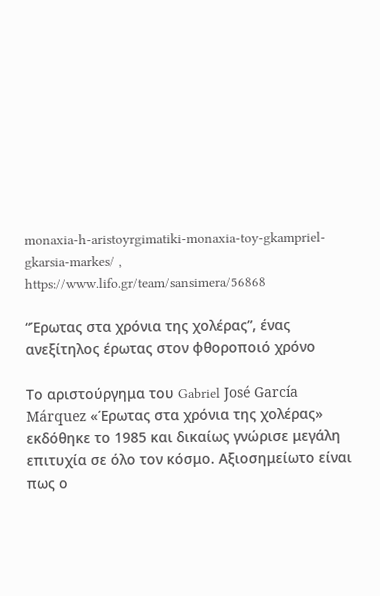monaxia-h-aristoyrgimatiki-monaxia-toy-gkampriel-gkarsia-markes/ , https://www.lifo.gr/team/sansimera/56868

“Έρωτας στα χρόνια της χολέρας”, ένας ανεξίτηλος έρωτας στον φθοροποιό χρόνο

Το αριστούργημα του Gabriel José García Márquez «Έρωτας στα χρόνια της χολέρας» εκδόθηκε το 1985 και δικαίως γνώρισε μεγάλη επιτυχία σε όλο τον κόσμο. Αξιοσημείωτο είναι πως ο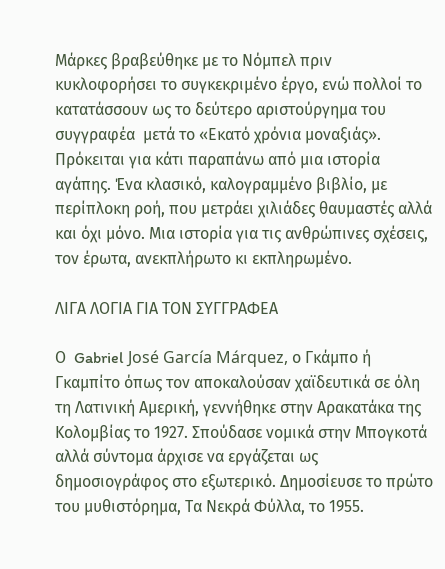Μάρκες βραβεύθηκε με το Νόμπελ πριν κυκλοφορήσει το συγκεκριμένο έργο, ενώ πολλοί το κατατάσσουν ως το δεύτερο αριστούργημα του συγγραφέα  μετά το «Εκατό χρόνια μοναξιάς». Πρόκειται για κάτι παραπάνω από μια ιστορία αγάπης. Ένα κλασικό, καλογραμμένο βιβλίο, με περίπλοκη ροή, που μετράει χιλιάδες θαυμαστές αλλά και όχι μόνο. Μια ιστορία για τις ανθρώπινες σχέσεις, τον έρωτα, ανεκπλήρωτο κι εκπληρωμένο.

ΛΙΓΑ ΛΟΓΙΑ ΓΙΑ ΤΟΝ ΣΥΓΓΡΑΦΕΑ

Ο  Gabriel José García Márquez, ο Γκάμπο ή Γκαμπίτο όπως τον αποκαλούσαν χαϊδευτικά σε όλη τη Λατινική Αμερική, γεννήθηκε στην Αρακατάκα της Κολομβίας το 1927. Σπούδασε νομικά στην Μπογκοτά αλλά σύντομα άρχισε να εργάζεται ως δημοσιογράφος στο εξωτερικό. Δημοσίευσε το πρώτο του μυθιστόρημα, Τα Νεκρά Φύλλα, το 1955.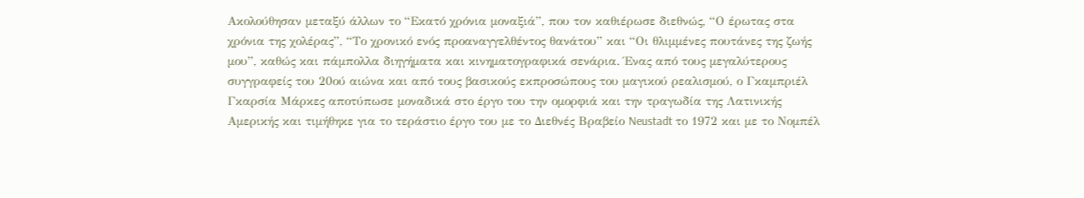Ακολούθησαν μεταξύ άλλων το “Εκατό χρόνια μοναξιά”, που τον καθιέρωσε διεθνώς, “Ο έρωτας στα χρόνια της χολέρας”, “Το χρονικό ενός προαναγγελθέντος θανάτου” και “Οι θλιμμένες πουτάνες της ζωής μου”, καθώς και πάμπολλα διηγήματα και κινηματογραφικά σενάρια. Ένας από τους μεγαλύτερους συγγραφείς του 20ού αιώνα και από τους βασικούς εκπροσώπους του μαγικού ρεαλισμού, ο Γκαμπριέλ Γκαρσία Μάρκες αποτύπωσε μοναδικά στο έργο του την ομορφιά και την τραγωδία της Λατινικής Αμερικής και τιμήθηκε για το τεράστιο έργο του με το Διεθνές Βραβείο Neustadt το 1972 και με το Νομπέλ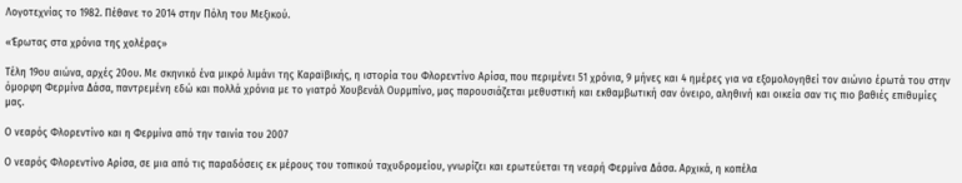Λογοτεχνίας το 1982. Πέθανε το 2014 στην Πόλη του Μεξικού.

«Έρωτας στα χρόνια της χολέρας»

Τέλη 19ου αιώνα, αρχές 20ου. Με σκηνικό ένα μικρό λιμάνι της Καραϊβικής, η ιστορία του Φλορεντίνο Αρίσα, που περιμένει 51 χρόνια, 9 μήνες και 4 ημέρες για να εξομολογηθεί τον αιώνιο έρωτά του στην όμορφη Φερμίνα Δάσα, παντρεμένη εδώ και πολλά χρόνια με το γιατρό Χουβενάλ Ουρμπίνο, μας παρουσιάζεται μεθυστική και εκθαμβωτική σαν όνειρο, αληθινή και οικεία σαν τις πιο βαθιές επιθυμίες μας.

Ο νεαρός Φλορεντίνο και η Φερμίνα από την ταινία του 2007

Ο νεαρός Φλορεντίνο Αρίσα, σε μια από τις παραδόσεις εκ μέρους του τοπικού ταχυδρομείου, γνωρίζει και ερωτεύεται τη νεαρή Φερμίνα Δάσα. Αρχικά, η κοπέλα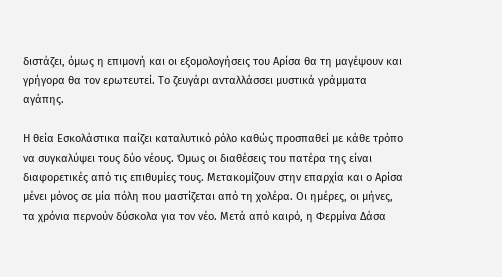διστάζει, όμως η επιμονή και οι εξομολογήσεις του Αρίσα θα τη μαγέψουν και γρήγορα θα τον ερωτευτεί. Το ζευγάρι ανταλλάσσει μυστικά γράμματα αγάπης.

Η θεία Εσκολάστικα παίζει καταλυτικό ρόλο καθώς προσπαθεί με κάθε τρόπο να συγκαλύψει τους δύο νέους. Όμως οι διαθέσεις του πατέρα της είναι διαφορετικές από τις επιθυμίες τους. Μετακομίζουν στην επαρχία και ο Αρίσα μένει μόνος σε μία πόλη που μαστίζεται από τη χολέρα. Οι ημέρες, οι μήνες, τα χρόνια περνούν δύσκολα για τον νέο. Μετά από καιρό, η Φερμίνα Δάσα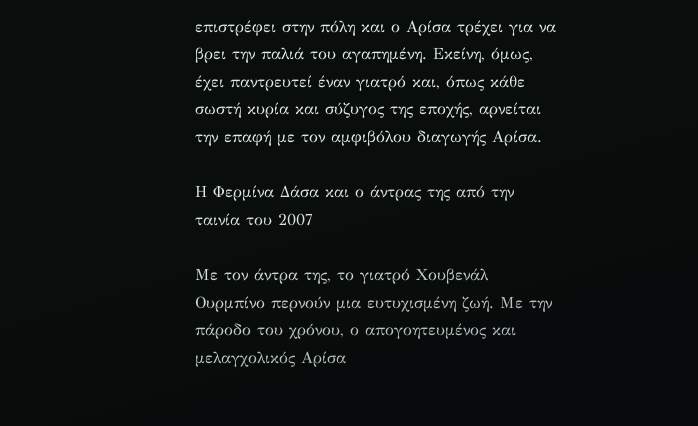επιστρέφει στην πόλη και ο Αρίσα τρέχει για να βρει την παλιά του αγαπημένη. Εκείνη, όμως, έχει παντρευτεί έναν γιατρό και, όπως κάθε σωστή κυρία και σύζυγος της εποχής, αρνείται την επαφή με τον αμφιβόλου διαγωγής Αρίσα.

Η Φερμίνα Δάσα και ο άντρας της από την ταινία του 2007

Με τον άντρα της, το γιατρό Χουβενάλ Ουρμπίνο περνούν μια ευτυχισμένη ζωή. Με την πάροδο του χρόνου, ο απογοητευμένος και μελαγχολικός Αρίσα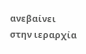ανεβαίνει στην ιεραρχία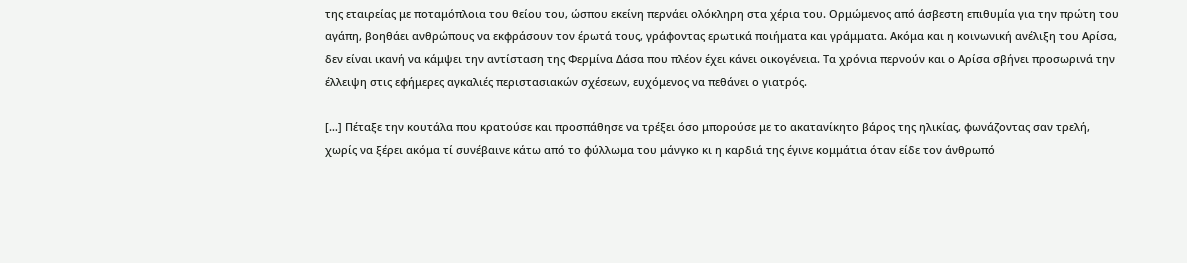της εταιρείας με ποταμόπλοια του θείου του, ώσπου εκείνη περνάει ολόκληρη στα χέρια του. Ορμώμενος από άσβεστη επιθυμία για την πρώτη του αγάπη, βοηθάει ανθρώπους να εκφράσουν τον έρωτά τους, γράφοντας ερωτικά ποιήματα και γράμματα. Ακόμα και η κοινωνική ανέλιξη του Αρίσα, δεν είναι ικανή να κάμψει την αντίσταση της Φερμίνα Δάσα που πλέον έχει κάνει οικογένεια. Τα χρόνια περνούν και ο Αρίσα σβήνει προσωρινά την έλλειψη στις εφήμερες αγκαλιές περιστασιακών σχέσεων, ευχόμενος να πεθάνει ο γιατρός.

[…] Πέταξε την κουτάλα που κρατούσε και προσπάθησε να τρέξει όσο μπορούσε με το ακατανίκητο βάρος της ηλικίας, φωνάζοντας σαν τρελή, χωρίς να ξέρει ακόμα τί συνέβαινε κάτω από το φύλλωμα του μάνγκο κι η καρδιά της έγινε κομμάτια όταν είδε τον άνθρωπό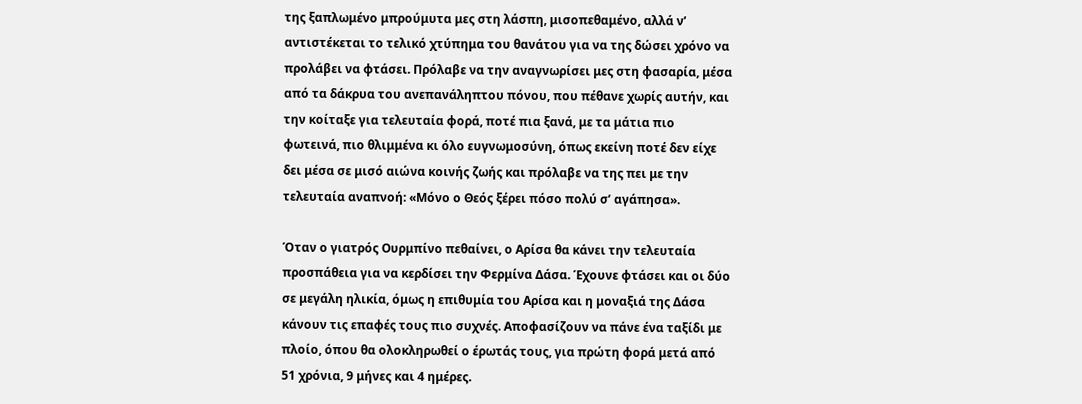της ξαπλωμένο μπρούμυτα μες στη λάσπη, μισοπεθαμένο, αλλά ν’ αντιστέκεται το τελικό χτύπημα του θανάτου για να της δώσει χρόνο να προλάβει να φτάσει. Πρόλαβε να την αναγνωρίσει μες στη φασαρία, μέσα από τα δάκρυα του ανεπανάληπτου πόνου, που πέθανε χωρίς αυτήν, και την κοίταξε για τελευταία φορά, ποτέ πια ξανά, με τα μάτια πιο φωτεινά, πιο θλιμμένα κι όλο ευγνωμοσύνη, όπως εκείνη ποτέ δεν είχε δει μέσα σε μισό αιώνα κοινής ζωής και πρόλαβε να της πει με την τελευταία αναπνοή: «Μόνο ο Θεός ξέρει πόσο πολύ σ’ αγάπησα».

Όταν ο γιατρός Ουρμπίνο πεθαίνει, ο Αρίσα θα κάνει την τελευταία προσπάθεια για να κερδίσει την Φερμίνα Δάσα. Έχουνε φτάσει και οι δύο σε μεγάλη ηλικία, όμως η επιθυμία του Αρίσα και η μοναξιά της Δάσα κάνουν τις επαφές τους πιο συχνές. Αποφασίζουν να πάνε ένα ταξίδι με πλοίο, όπου θα ολοκληρωθεί ο έρωτάς τους, για πρώτη φορά μετά από 51 χρόνια, 9 μήνες και 4 ημέρες.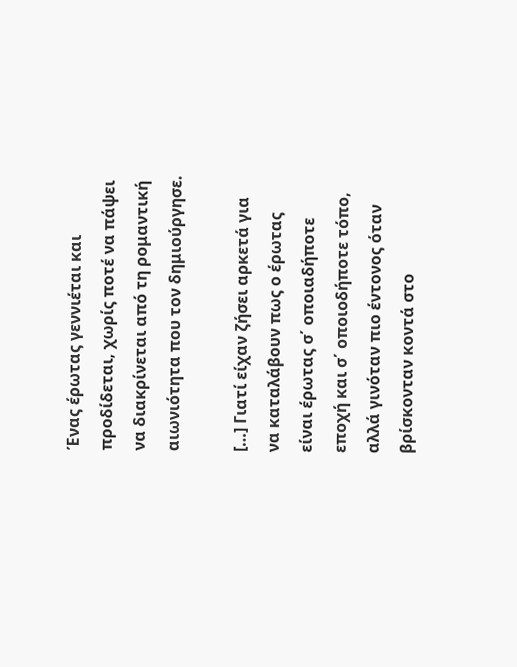Ένας έρωτας γεννιέται και προδίδεται, χωρίς ποτέ να πάψει να διακρίνεται από τη ρομαντική αιωνιότητα που τον δημιούργησε.

[…] Γιατί είχαν ζήσει αρκετά για να καταλάβουν πως ο έρωτας είναι έρωτας σ΄ οποιαδήποτε εποχή και σ΄ οποιοδήποτε τόπο, αλλά γινόταν πιο έντονος όταν βρίσκονταν κοντά στο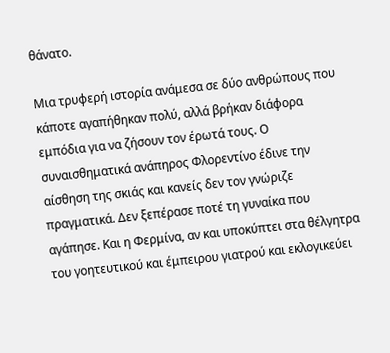θάνατο.

Μια τρυφερή ιστορία ανάμεσα σε δύο ανθρώπους που κάποτε αγαπήθηκαν πολύ, αλλά βρήκαν διάφορα εμπόδια για να ζήσουν τον έρωτά τους. Ο συναισθηματικά ανάπηρος Φλορεντίνο έδινε την αίσθηση της σκιάς και κανείς δεν τον γνώριζε πραγματικά. Δεν ξεπέρασε ποτέ τη γυναίκα που αγάπησε. Και η Φερμίνα, αν και υποκύπτει στα θέλγητρα του γοητευτικού και έμπειρου γιατρού και εκλογικεύει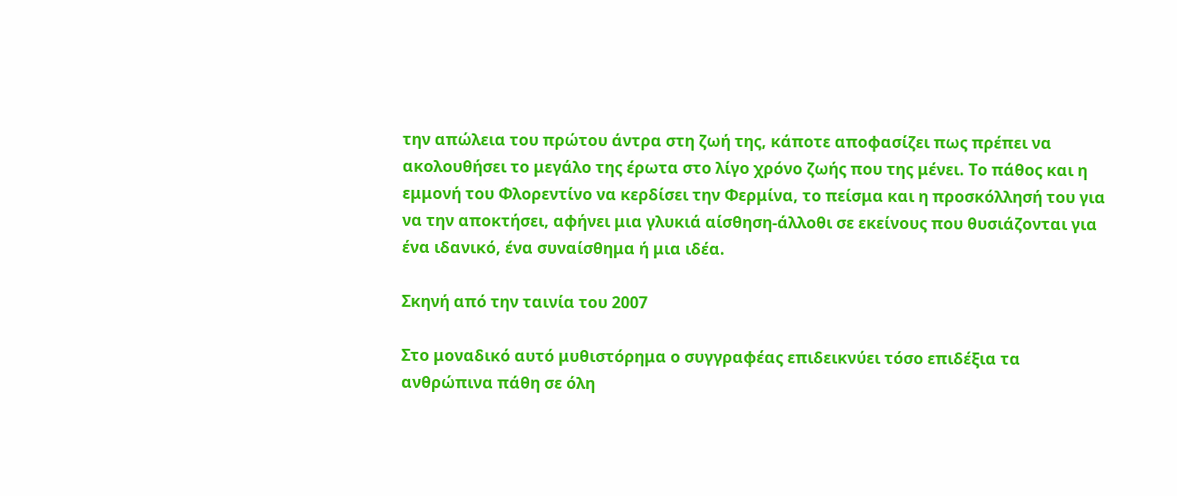την απώλεια του πρώτου άντρα στη ζωή της, κάποτε αποφασίζει πως πρέπει να ακολουθήσει το μεγάλο της έρωτα στο λίγο χρόνο ζωής που της μένει. Το πάθος και η εμμονή του Φλορεντίνο να κερδίσει την Φερμίνα, το πείσμα και η προσκόλλησή του για να την αποκτήσει, αφήνει μια γλυκιά αίσθηση-άλλοθι σε εκείνους που θυσιάζονται για ένα ιδανικό, ένα συναίσθημα ή μια ιδέα.

Σκηνή από την ταινία του 2007

Στο μοναδικό αυτό μυθιστόρημα ο συγγραφέας επιδεικνύει τόσο επιδέξια τα ανθρώπινα πάθη σε όλη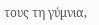τους τη γύμνια,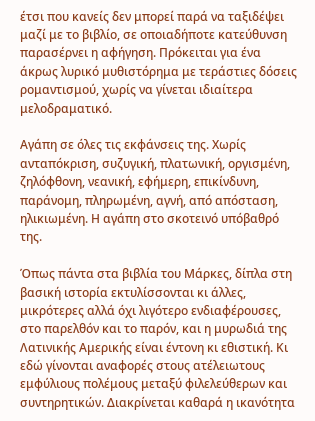έτσι που κανείς δεν μπορεί παρά να ταξιδέψει μαζί με το βιβλίο, σε οποιαδήποτε κατεύθυνση παρασέρνει η αφήγηση. Πρόκειται για ένα άκρως λυρικό μυθιστόρημα με τεράστιες δόσεις ρομαντισμού, χωρίς να γίνεται ιδιαίτερα μελοδραματικό.

Αγάπη σε όλες τις εκφάνσεις της. Χωρίς ανταπόκριση, συζυγική, πλατωνική, οργισμένη, ζηλόφθονη, νεανική, εφήμερη, επικίνδυνη, παράνομη, πληρωμένη, αγνή, από απόσταση, ηλικιωμένη. Η αγάπη στο σκοτεινό υπόβαθρό της.

Όπως πάντα στα βιβλία του Μάρκες, δίπλα στη βασική ιστορία εκτυλίσσονται κι άλλες, μικρότερες αλλά όχι λιγότερο ενδιαφέρουσες, στο παρελθόν και το παρόν, και η μυρωδιά της Λατινικής Αμερικής είναι έντονη κι εθιστική. Κι εδώ γίνονται αναφορές στους ατέλειωτους εμφύλιους πολέμους μεταξύ φιλελεύθερων και συντηρητικών. Διακρίνεται καθαρά η ικανότητα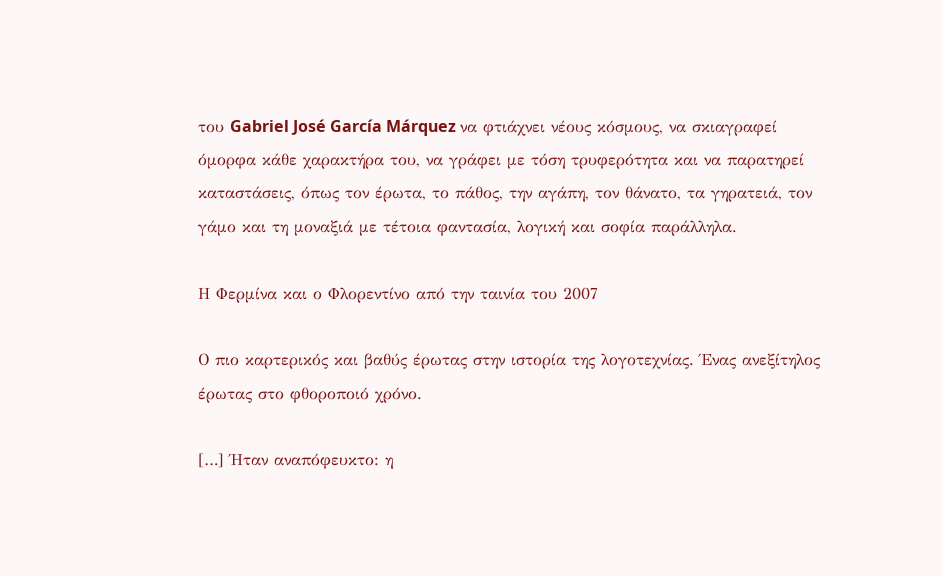του Gabriel José García Márquez να φτιάχνει νέους κόσμους, να σκιαγραφεί όμορφα κάθε χαρακτήρα του, να γράφει με τόση τρυφερότητα και να παρατηρεί καταστάσεις, όπως τον έρωτα, το πάθος, την αγάπη, τον θάνατο, τα γηρατειά, τον γάμο και τη μοναξιά με τέτοια φαντασία, λογική και σοφία παράλληλα.

Η Φερμίνα και ο Φλορεντίνο από την ταινία του 2007

Ο πιο καρτερικός και βαθύς έρωτας στην ιστορία της λογοτεχνίας. Ένας ανεξίτηλος έρωτας στο φθοροποιό χρόνο.

[…] Ήταν αναπόφευκτο: η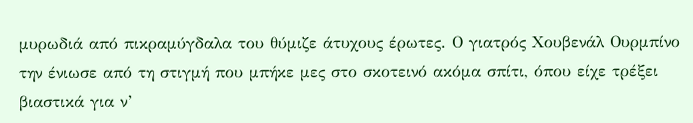μυρωδιά από πικραμύγδαλα του θύμιζε άτυχους έρωτες. Ο γιατρός Χουβενάλ Ουρμπίνο την ένιωσε από τη στιγμή που μπήκε μες στο σκοτεινό ακόμα σπίτι, όπου είχε τρέξει βιαστικά για ν’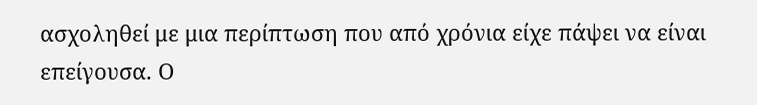ασχοληθεί με μια περίπτωση που από χρόνια είχε πάψει να είναι επείγουσα. Ο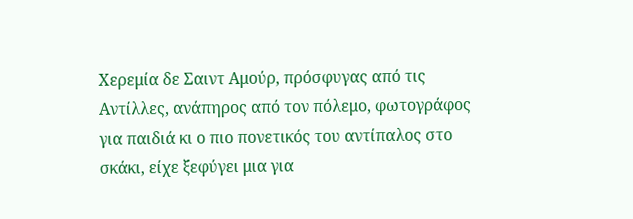Χερεμία δε Σαιντ Αμούρ, πρόσφυγας από τις Αντίλλες, ανάπηρος από τον πόλεμο, φωτογράφος για παιδιά κι ο πιο πονετικός του αντίπαλος στο σκάκι, είχε ξεφύγει μια για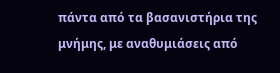πάντα από τα βασανιστήρια της μνήμης, με αναθυμιάσεις από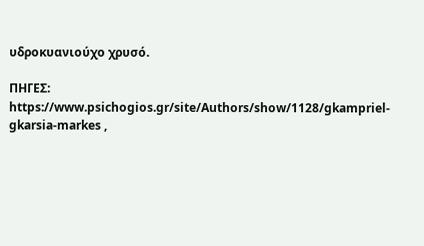υδροκυανιούχο χρυσό.

ΠΗΓΕΣ: https://www.psichogios.gr/site/Authors/show/1128/gkampriel-gkarsia-markes ,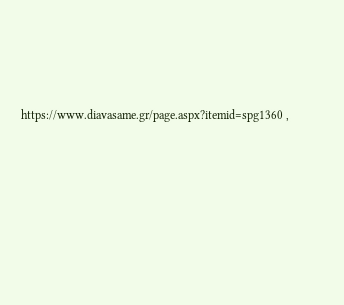https://www.diavasame.gr/page.aspx?itemid=spg1360 ,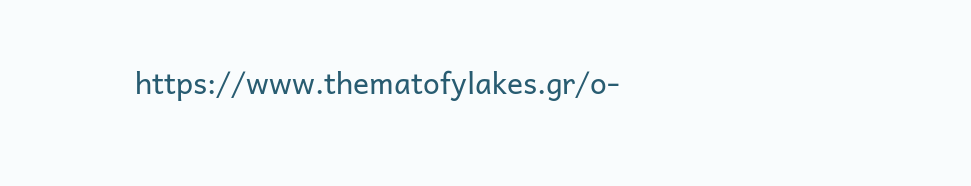https://www.thematofylakes.gr/o-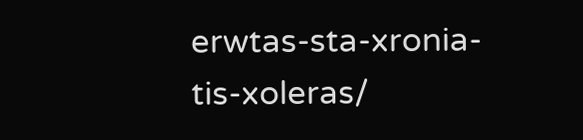erwtas-sta-xronia-tis-xoleras/